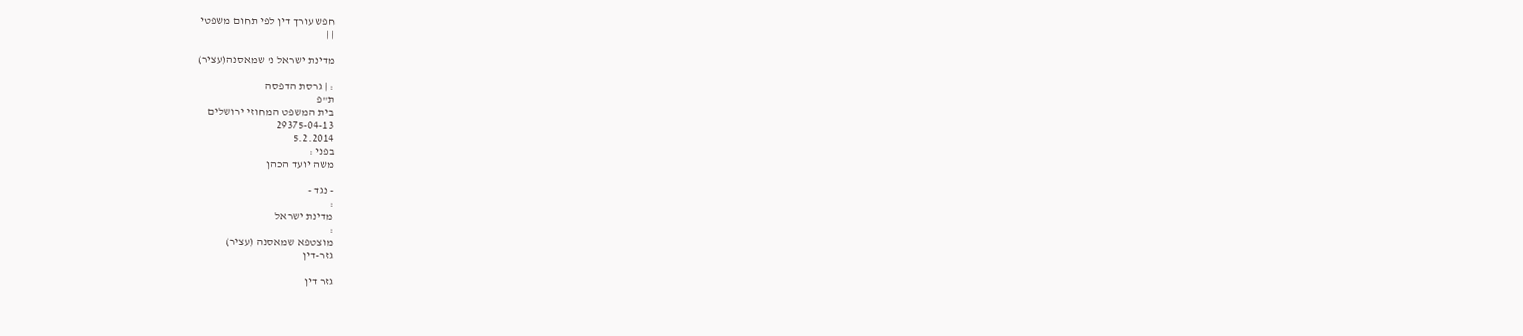חפש עורך דין לפי תחום משפטי
| |

מדינת ישראל נ' שמאסנה(עציר)

: | גרסת הדפסה
ת"פ
בית המשפט המחוזי ירושלים
29375-04-13
5.2.2014
בפני :
משה יועד הכהן

- נגד -
:
מדינת ישראל
:
מוצטפא שמאסנה (עציר)
גזר-דין

גזר דין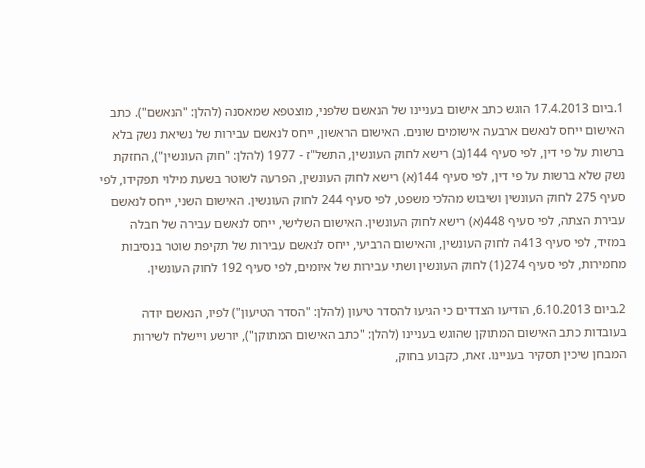1.ביום 17.4.2013 הוגש כתב אישום בעניינו של הנאשם שלפני, מוצטפא שמאסנה (להלן: "הנאשם"). כתב האישום ייחס לנאשם ארבעה אישומים שונים. האישום הראשון, ייחס לנאשם עבירות של נשיאת נשק בלא ברשות על פי דין, לפי סעיף 144(ב) רישא לחוק העונשין, התשל"ז - 1977 (להלן: "חוק העונשין"), החזקת נשק שלא ברשות על פי דין, לפי סעיף 144(א) רישא לחוק העונשין, הפרעה לשוטר בשעת מילוי תפקידו, לפי סעיף 275 לחוק העונשין ושיבוש מהלכי משפט, לפי סעיף 244 לחוק העונשין. האישום השני, ייחס לנאשם עבירת הצתה, לפי סעיף 448(א) רישא לחוק העונשין. האישום השלישי, ייחס לנאשם עבירה של חבלה במזיד, לפי סעיף 413ה לחוק העונשין, והאישום הרביעי, ייחס לנאשם עבירות של תקיפת שוטר בנסיבות מחמירות, לפי סעיף 274(1) לחוק העונשין ושתי עבירות של איומים, לפי סעיף 192 לחוק העונשין.

2.ביום 6.10.2013, הודיעו הצדדים כי הגיעו להסדר טיעון (להלן: "הסדר הטיעון") לפיו, הנאשם יודה בעובדות כתב האישום המתוקן שהוגש בעניינו (להלן: "כתב האישום המתוקן"), יורשע ויישלח לשירות המבחן שיכין תסקיר בעניינו. זאת, כקבוע בחוק,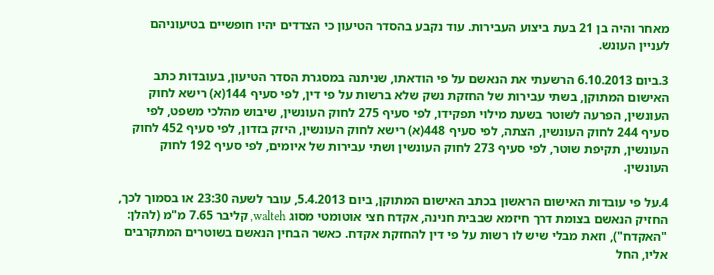מאחר והיה בן 21 בעת ביצוע העבירות. עוד נקבע בהסדר הטיעון כי הצדדים יהיו חופשיים בטיעוניהם לעניין העונש.

3.ביום 6.10.2013 הרשעתי את הנאשם על פי הודאתו, שניתנה במסגרת הסדר הטיעון, בעובדות כתב האישום המתוקן, בשתי עבירות של החזקת נשק שלא ברשות על פי דין, לפי סעיף 144(א) רישא לחוק העונשין, הפרעה לשוטר בשעת מילוי תפקידו, לפי סעיף 275 לחוק העונשין, שיבוש מהלכי משפט, לפי סעיף 244 לחוק העונשין, הצתה, לפי סעיף 448(א) רישא לחוק העונשין, היזק בזדון, לפי סעיף 452 לחוק העונשין, תקיפת שוטר, לפי סעיף 273 לחוק העונשין ושתי עבירות של איומים, לפי סעיף 192 לחוק העונשין.

4.על פי עובדות האישום הראשון בכתב האישום המתוקן, ביום 5.4.2013, עובר לשעה 23:30 או בסמוך לכך, החזיק הנאשם בצומת דרך חיזמא שבבית חנינה, אקדח חצי אוטומטי מסוג walteh, קליבר 7.65 מ"מ (להלן: "האקדח"), וזאת מבלי שיש לו רשות על פי דין להחזקת אקדח. כאשר הבחין הנאשם בשוטרים המתקרבים אליו, החל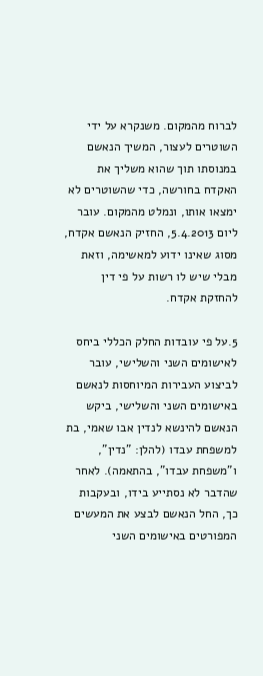לברוח מהמקום. משנקרא על ידי השוטרים לעצור, המשיך הנאשם במנוסתו תוך שהוא משליך את האקדח בחורשה, כדי שהשוטרים לא ימצאו אותו, ונמלט מהמקום. עובר ליום 5.4.2013, החזיק הנאשם אקדח, מסוג שאינו ידוע למאשימה, וזאת מבלי שיש לו רשות על פי דין להחזקת אקדח.

5.על פי עובדות החלק הכללי ביחס לאישומים השני והשלישי, עובר לביצוע העבירות המיוחסות לנאשם באישומים השני והשלישי, ביקש הנאשם להינשא לנדין אבו שאמי, בת למשפחת עבדו (להלן: "נדין", ו"משפחת עבדו", בהתאמה). לאחר שהדבר לא נסתייע בידו, ובעקבות כך, החל הנאשם לבצע את המעשים המפורטים באישומים השני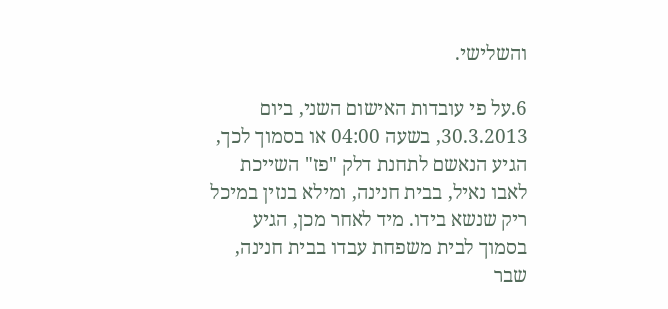והשלישי.

6.על פי עובדות האישום השני, ביום 30.3.2013, בשעה 04:00 או בסמוך לכך, הגיע הנאשם לתחנת דלק "פז" השייכת לאבו נאיל, בבית חנינה, ומילא בנזין במיכל ריק שנשא בידו. מיד לאחר מכן, הגיע בסמוך לבית משפחת עבדו בבית חנינה, שבר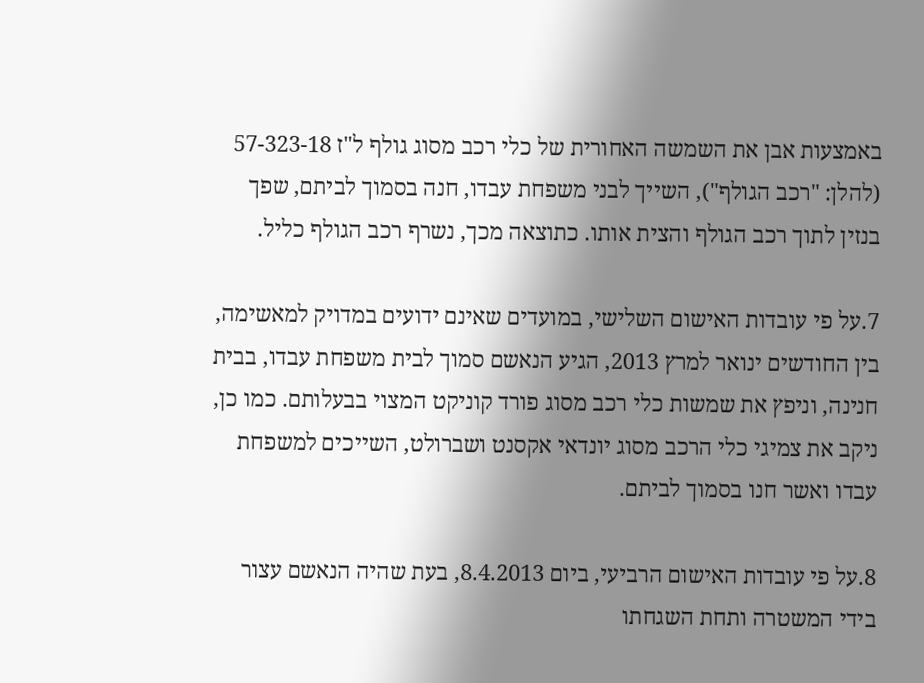באמצעות אבן את השמשה האחורית של כלי רכב מסוג גולף ל"ז 57-323-18 (להלן: "רכב הגולף"), השייך לבני משפחת עבדו, חנה בסמוך לביתם, שפך בנזין לתוך רכב הגולף והצית אותו. כתוצאה מכך, נשרף רכב הגולף כליל.

7.על פי עובדות האישום השלישי, במועדים שאינם ידועים במדויק למאשימה, בין החודשים ינואר למרץ 2013, הגיע הנאשם סמוך לבית משפחת עבדו, בבית חנינה, וניפץ את שמשות כלי רכב מסוג פורד קוניקט המצוי בבעלותם. כמו כן, ניקב את צמיגי כלי הרכב מסוג יונדאי אקסנט ושברולט, השייכים למשפחת עבדו ואשר חנו בסמוך לביתם.

8.על פי עובדות האישום הרביעי, ביום 8.4.2013, בעת שהיה הנאשם עצור בידי המשטרה ותחת השגחתו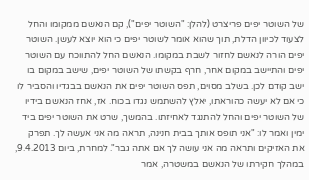של השוטר יפים פריצרט (להלן: "השוטר יפים"), קם הנאשם ממקומו והחל לצעוד לכיוון הדלת, תוך שהוא אומר לשוטר יפים כי הוא יוצא לעשן. השוטר יפים הורה לנאשם לחזור לשבת במקומו. הנאשם החל להתווכח עם השוטר יפים והתיישב במקום אחר, חרף בקשתו של השוטר יפים, שישב במקום בו ישב קודם לכן. בשלב מסוים, תפס השוטר יפים את הנאשם בבגדיו והסביר לו כי אם לא יעשה כהוראתו, יאלץ להשתמש נגדו בכוח. אז, אחז הנאשם בידיו של השוטר יפים והחל להתנגד לאחיזתו. בהמשך, שרט את השוטר יפים ביד ימין ואמר לו: "אני תופס אותך בבית חנינה, תראה מה אני אעשה לך. תפרק את האזיקים ותראה מה אני עושה לך אם אתה גבר". למחרת, ביום 9.4.2013, במהלך חקירתו של הנאשם במשטרה, אמר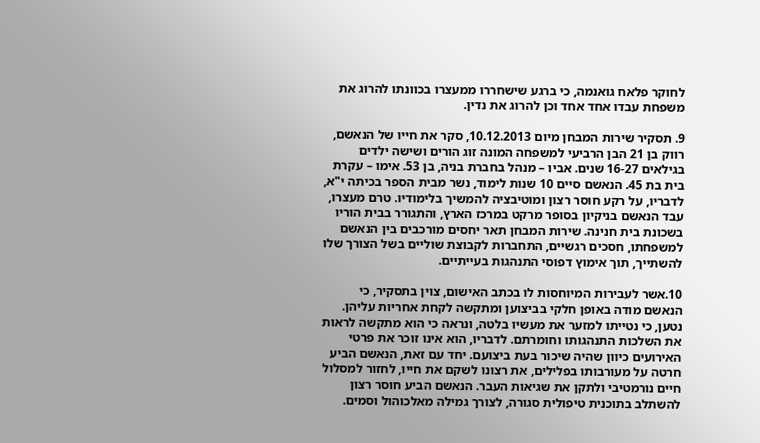לחוקר פלאח גואנמה, כי ברגע שישחררו ממעצרו בכוונתו להרוג את משפחת עבדו אחד אחד וכן להרוג את נדין.

9. תסקיר שירות המבחן מיום 10.12.2013, סקר את חייו של הנאשם, רווק בן 21 הבן הרביעי למשפחה המונה זוג הורים ושישה ילדים בגילאים 16-27 שנים. אביו – מנהל בחברת בניה, בן 53. אימו – עקרת בית בת 45. הנאשם סיים 10 שנות לימוד, נשר מבית הספר בכיתה י"א, לדבריו, על רקע חוסר רצון ומוטיבציה להמשיך בלימודיו. טרם מעצרו, עבד הנאשם בניקיון בסופר מרקט במרכז הארץ, והתגורר בבית הוריו בשכונת בית חנינה. שירות המבחן תאר יחסים מורכבים בין הנאשם למשפחתו, חסכים רגשיים, התחברות לקבוצת שוליים בשל הצורך שלו להשתייך, תוך אימוץ דפוסי התנהגות בעייתיים.

10.אשר לעבירות המיוחסות לו בכתב האישום, צוין בתסקיר, כי הנאשם מודה באופן חלקי בביצוען ומתקשה לקחת אחריות עליהן. נטען, כי נטייתו למזער את מעשיו בלטה, ונראה כי הוא מתקשה לראות את השלכות התנהגותו וחומרתם. לדבריו, הוא אינו זוכר את פרטי האירועים כיוון שהיה שיכור בעת ביצועם. יחד עם זאת, הנאשם הביע חרטה על מעורבותו בפלילים, את רצונו לשקם את חייו, לחזור למסלול חיים נורמטיבי ולתקן את שגיאות העבר. הנאשם הביע חוסר רצון להשתלב בתוכנית טיפולית סגורה, לצורך גמילה מאלכוהול וסמים.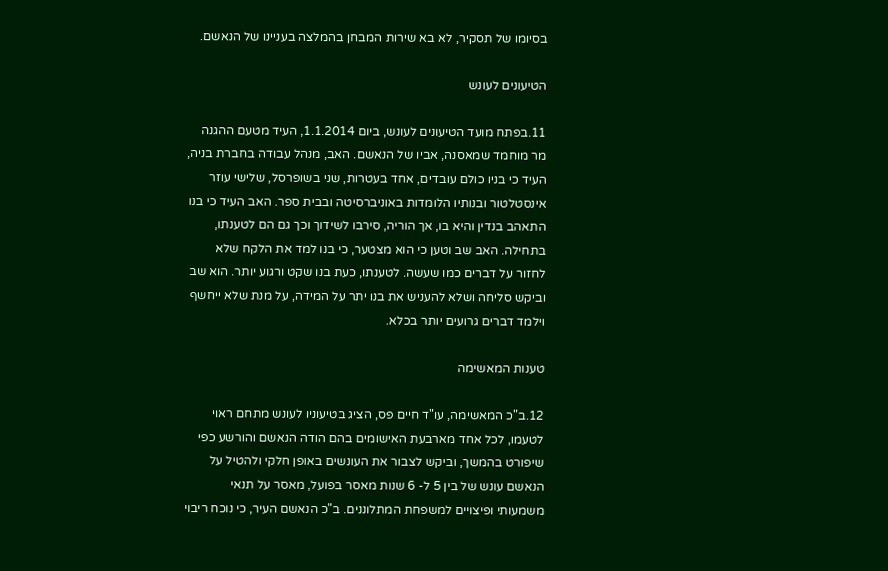בסיומו של תסקיר, לא בא שירות המבחן בהמלצה בעניינו של הנאשם.

הטיעונים לעונש

11.בפתח מועד הטיעונים לעונש, ביום 1.1.2014, העיד מטעם ההגנה מר מוחמד שמאסנה, אביו של הנאשם. האב, מנהל עבודה בחברת בניה, העיד כי בניו כולם עובדים, אחד בעטרות, שני בשופרסל, שלישי עוזר אינסטלטור ובנותיו הלומדות באוניברסיטה ובבית ספר. האב העיד כי בנו התאהב בנדין והיא בו, אך הוריה, סירבו לשידוך וכך גם הם לטענתו, בתחילה. האב שב וטען כי הוא מצטער, כי בנו למד את הלקח שלא לחזור על דברים כמו שעשה. לטענתו, כעת בנו שקט ורגוע יותר. הוא שב וביקש סליחה ושלא להעניש את בנו יתר על המידה, על מנת שלא ייחשף וילמד דברים גרועים יותר בכלא.

טענות המאשימה

12.ב"כ המאשימה, עו"ד חיים פס, הציג בטיעוניו לעונש מתחם ראוי לטעמו, לכל אחד מארבעת האישומים בהם הודה הנאשם והורשע כפי שיפורט בהמשך, וביקש לצבור את העונשים באופן חלקי ולהטיל על הנאשם עונש של בין 5 ל- 6 שנות מאסר בפועל, מאסר על תנאי משמעותי ופיצויים למשפחת המתלוננים. ב"כ הנאשם העיר, כי נוכח ריבוי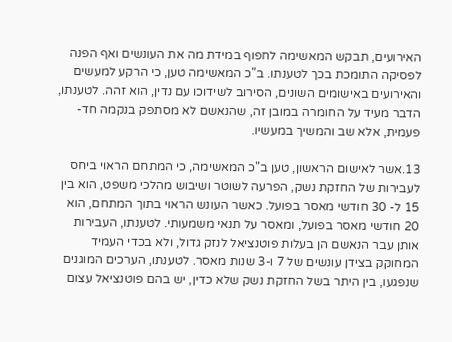האירועים, תבקש המאשימה לחפוף במידת מה את העונשים ואף הפנה לפסיקה התומכת בכך לטענתו. ב"כ המאשימה טען, כי הרקע למעשים והאירועים באישומים השונים, הסירוב לשידוכו עם נדין, הוא זהה. לטענתו, הדבר מעיד על החומרה במובן זה, שהנאשם לא מסתפק בנקמה חד-פעמית, אלא שב והמשיך במעשיו.

13.אשר לאישום הראשון, טען ב"כ המאשימה, כי המתחם הראוי ביחס לעבירות של החזקת נשק, הפרעה לשוטר ושיבוש מהלכי משפט, הוא בין 15 ל- 30 חודשי מאסר בפועל. כאשר העונש הראוי בתוך המתחם, הוא 20 חודשי מאסר בפועל, ומאסר על תנאי משמעותי. לטענתו, העבירות אותן עבר הנאשם הן בעלות פוטנציאל לנזק גדול, ולא בכדי העמיד המחוקק בצידן עונשים של 7 ו-3 שנות מאסר. לטענתו, הערכים המוגנים שנפגעו, בין היתר בשל החזקת נשק שלא כדין, יש בהם פוטנציאל עצום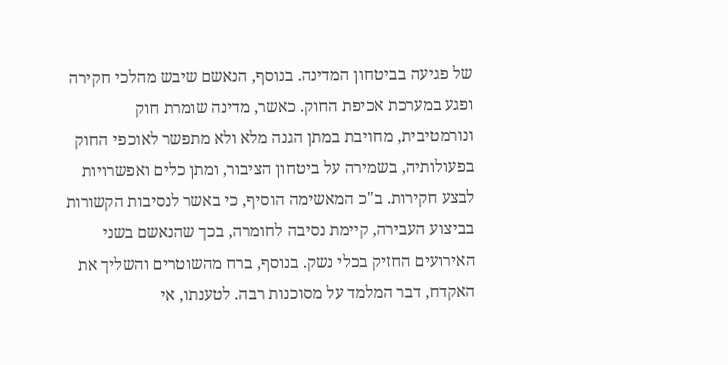של פגיעה בביטחון המדינה. בנוסף, הנאשם שיבש מהלכי חקירה ופגע במערכת אכיפת החוק. כאשר, מדינה שומרת חוק ונורמטיבית, מחויבת במתן הגנה מלא ולא מתפשר לאוכפי החוק בפעולותיה, בשמירה על ביטחון הציבור, ומתן כלים ואפשרויות לבצע חקירות. ב"כ המאשימה הוסיף, כי באשר לנסיבות הקשורות בביצוע העבירה, קיימת נסיבה לחומרה, בכך שהנאשם בשני האירועים החזיק בכלי נשק. בנוסף, ברח מהשוטרים והשליך את האקדח, דבר המלמד על מסוכנות רבה. לטענתו, אי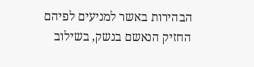הבהירות באשר למניעים לפיהם החזיק הנאשם בנשק, בשילוב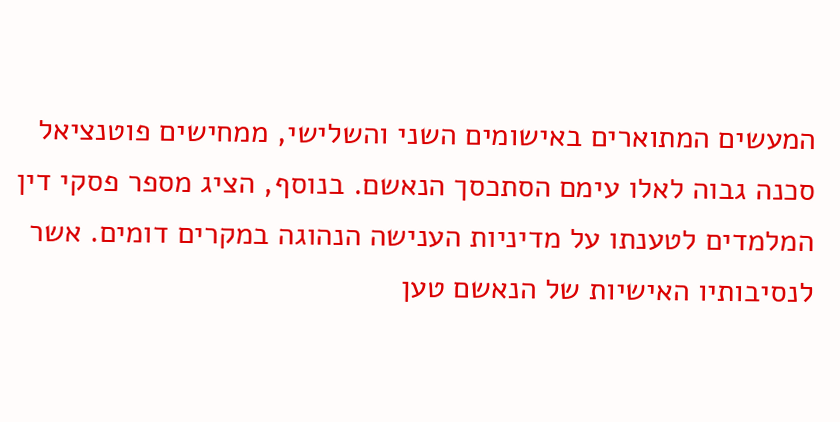המעשים המתוארים באישומים השני והשלישי, ממחישים פוטנציאל סכנה גבוה לאלו עימם הסתכסך הנאשם. בנוסף, הציג מספר פסקי דין המלמדים לטענתו על מדיניות הענישה הנהוגה במקרים דומים. אשר לנסיבותיו האישיות של הנאשם טען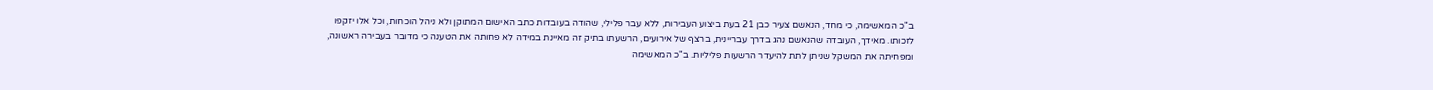ב"כ המאשימה, כי מחד, הנאשם צעיר כבן 21 בעת ביצוע העבירות, ללא עבר פלילי, שהודה בעובדות כתב האישום המתוקן ולא ניהל הוכחות, וכל אלו יזקפו לזכותו. מאידך, העובדה שהנאשם נהג בדרך עבריינית, ברצף של אירועים, הרשעתו בתיק זה מאיינת במידה לא פחותה את הטענה כי מדובר בעבירה ראשונה, ומפחיתה את המשקל שניתן לתת להיעדר הרשעות פליליות. ב"כ המאשימה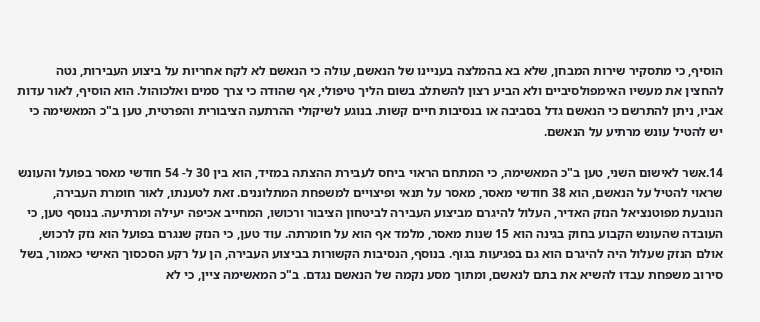הוסיף, כי מתסקיר שירות המבחן, שלא בא בהמלצה בעניינו של הנאשם, עולה כי הנאשם לא לקח אחריות על ביצוע העבירות, נטה להחצין את מעשיו האימפולסיביים ולא הביע רצון להשתלב בשום הליך טיפולי, אף שהודה כי צרך סמים ואלכוהול. הוא הוסיף, לאור עדות אביו, ניתן להתרשם כי הנאשם גדל בסביבה או בנסיבות חיים קשות. בנוגע לשיקולי ההרתעה הציבורית והפרטית, טען ב"כ המאשימה כי יש להטיל עונש מרתיע על הנאשם.

14.אשר לאישום השני, טען ב"כ המאשימה, כי המתחם הראוי ביחס לעבירת ההצתה במזיד, הוא בין 30 ל- 54 חודשי מאסר בפועל והעונש שראוי להטיל על הנאשם, הוא 38 חודשי מאסר, מאסר על תנאי ופיצויים למשפחת המתלוננים. זאת לטענתו, לאור חומרת העבירה, הנובעת מפוטנציאל הנזק האדיר, העלול להיגרם מביצוע העבירה לביטחון הציבור ורכושו, המחייב אכיפה יעילה ומרתיעה. בנוסף טען, כי העובדה שהעונש הקבוע בחוק בגינה הוא 15 שנות מאסר, מלמד אף הוא על חומרתה. עוד טען, כי הנזק שנגרם בפועל הוא נזק לרכוש, אולם הנזק שעלול היה להיגרם הוא גם בפגיעות בגוף. בנוסף, הנסיבות הקשורות בביצוע העבירה, הן על רקע הסכסוך האישי כאמור, בשל סירוב משפחת עבדו להשיא את בתם לנאשם, ומתוך מסע נקמה של הנאשם נגדם. ב"כ המאשימה ציין, כי לא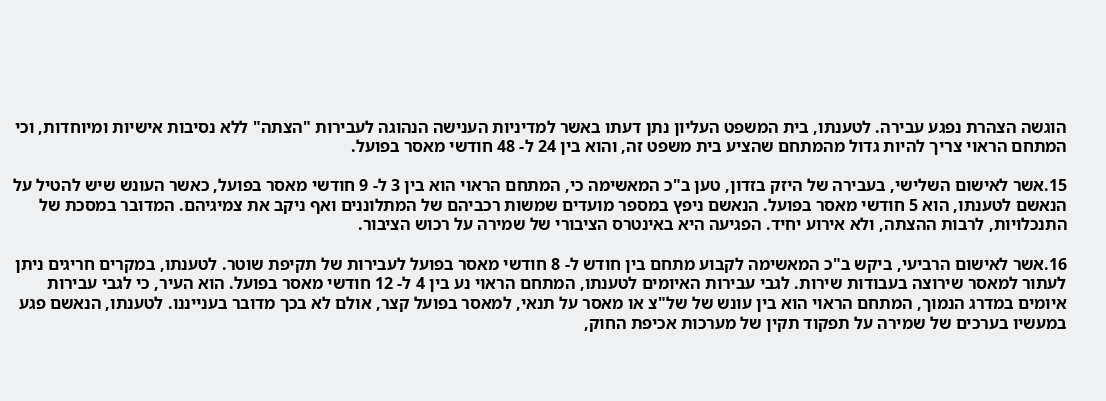הוגשה הצהרת נפגע עבירה. לטענתו, בית המשפט העליון נתן דעתו באשר למדיניות הענישה הנהוגה לעבירות "הצתה" ללא נסיבות אישיות ומיוחדות, וכי המתחם הראוי צריך להיות גדול מהמתחם שהציע בית משפט זה, והוא בין 24 ל- 48 חודשי מאסר בפועל.

15.אשר לאישום השלישי, בעבירה של היזק בזדון, טען ב"כ המאשימה כי, המתחם הראוי הוא בין 3 ל- 9 חודשי מאסר בפועל, כאשר העונש שיש להטיל על הנאשם לטענתו, הוא 5 חודשי מאסר בפועל. הנאשם ניפץ במספר מועדים שמשות רכביהם של המתלוננים ואף ניקב את צמיגיהם. המדובר במסכת של התנכלויות, לרבות ההצתה, ולא אירוע יחיד. הפגיעה היא באינטרס הציבורי של שמירה על רכוש הציבור.

16.אשר לאישום הרביעי, ביקש ב"כ המאשימה לקבוע מתחם בין חודש ל- 8 חודשי מאסר בפועל לעבירות של תקיפת שוטר. לטענתו, במקרים חריגים ניתן לעתור למאסר שירוצה בעבודות שירות. לגבי עבירות האיומים לטענתו, המתחם הראוי נע בין 4 ל- 12 חודשי מאסר בפועל. הוא העיר, כי לגבי עבירות איומים במדרג הנמוך, המתחם הראוי הוא בין עונש של של"צ או מאסר על תנאי, למאסר בפועל קצר, אולם לא בכך מדובר בענייננו. לטענתו, הנאשם פגע במעשיו בערכים של שמירה על תפקוד תקין של מערכות אכיפת החוק,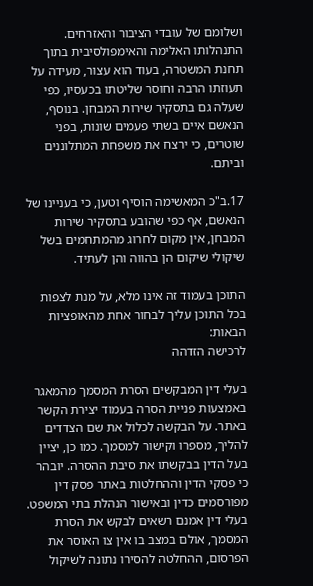ושלומם של עובדי הציבור והאזרחים. התנהלותו האלימה והאימפולסיבית בתוך תחנת המשטרה, בעוד הוא עצור, מעידה על תעוזתו הרבה וחוסר שליטתו בכעסיו, כפי שעלה גם בתסקיר שירות המבחן. בנוסף, הנאשם איים בשתי פעמים שונות, בפני שוטרים, כי ירצח את משפחת המתלוננים וביתם.

17.ב"כ המאשימה הוסיף וטען, כי בעניינו של הנאשם, אף כפי שהובע בתסקיר שירות המבחן, אין מקום לחרוג מהמתחמים בשל שיקולי שיקום הן בהווה והן לעתיד.

התוכן בעמוד זה אינו מלא, על מנת לצפות בכל התוכן עליך לבחור אחת מהאופציות הבאות:
לרכישה הזדהה

בעלי דין המבקשים הסרת המסמך מהמאגר באמצעות פניית הסרה בעמוד יצירת הקשר באתר. על הבקשה לכלול את שם הצדדים להליך, מספרו וקישור למסמך. כמו כן, יציין בעל הדין בבקשתו את סיבת ההסרה. יובהר כי פסקי הדין וההחלטות באתר פסק דין מפורסמים כדין ובאישור הנהלת בתי המשפט. בעלי דין אמנם רשאים לבקש את הסרת המסמך, אולם במצב בו אין צו האוסר את הפרסום, ההחלטה להסירו נתונה לשיקול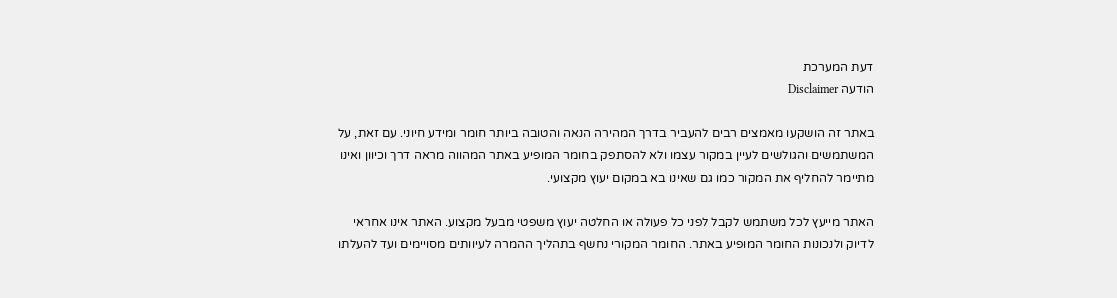דעת המערכת
הודעה Disclaimer

באתר זה הושקעו מאמצים רבים להעביר בדרך המהירה הנאה והטובה ביותר חומר ומידע חיוני. עם זאת, על המשתמשים והגולשים לעיין במקור עצמו ולא להסתפק בחומר המופיע באתר המהווה מראה דרך וכיוון ואינו מתיימר להחליף את המקור כמו גם שאינו בא במקום יעוץ מקצועי.

האתר מייעץ לכל משתמש לקבל לפני כל פעולה או החלטה יעוץ משפטי מבעל מקצוע. האתר אינו אחראי לדיוק ולנכונות החומר המופיע באתר. החומר המקורי נחשף בתהליך ההמרה לעיוותים מסויימים ועד להעלתו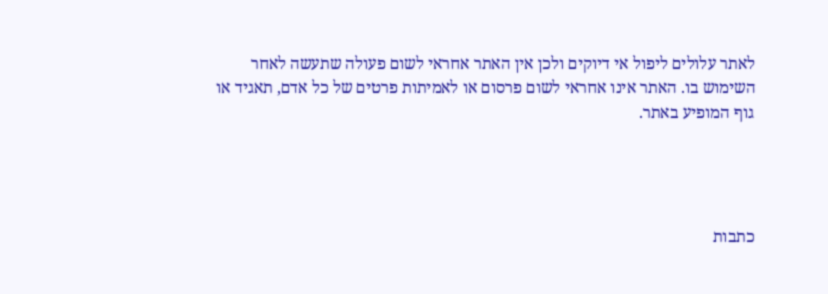לאתר עלולים ליפול אי דיוקים ולכן אין האתר אחראי לשום פעולה שתעשה לאחר השימוש בו. האתר אינו אחראי לשום פרסום או לאמיתות פרטים של כל אדם, תאגיד או גוף המופיע באתר.




כתבות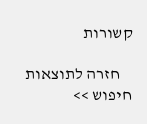קשורות

    חזרה לתוצאות חיפוש >>